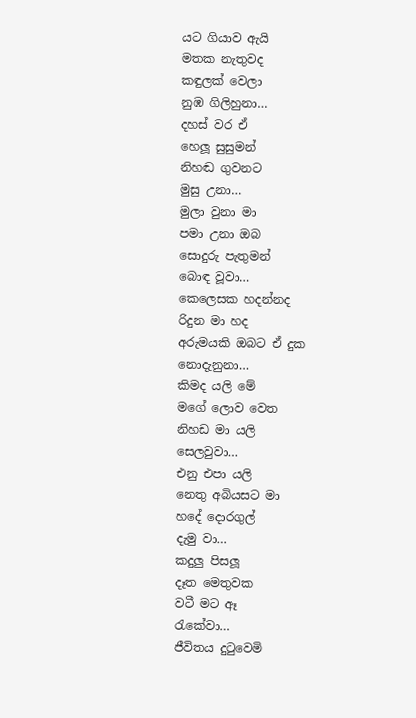යට ගියාව ඇයි
මතක නැතුවද
කඳුලක් වෙලා
නුඹ ගිලිහුනා…
දහස් වර ඒ
හෙලූ සුසුමන්
නිහඬ ගුවනට
මුසු උනා…
මුලා වුනා මා
පමා උනා ඔබ
සොදුරු පැතුමන්
බොඳ වූවා…
කෙලෙසක හදන්නද
රිදුන මා හද
අරුමයකි ඔබට ඒ දුක
නොදැනුනා…
කිමද යලි මේ
මගේ ලොව වෙත
නිහඩ මා යලි
සෙලවුවා…
එනු එපා යලි
නෙතු අබියසට මා
හදේ දොරගුල්
දැමු වා…
කදුලු පිසලූ
දෑත මෙතුවක
වටී මට ඈ
රැකේවා…
ජීවිතය දුටුවෙමි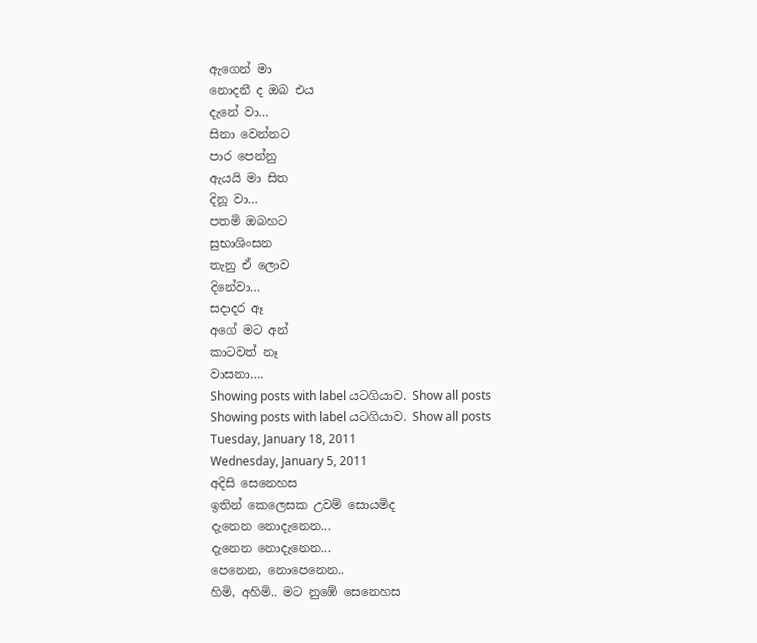ඇගෙන් මා
නොදනී ද ඔබ එය
දැනේ වා…
සිනා වෙන්නට
පාර පෙන්නු
ඇයයි මා සිත
දිනූ වා…
පතමි ඔබහට
සුභාශිංසන
තැනු ඒ ලොව
දිනේවා…
සදාදර ඈ
අගේ මට අන්
කාටවත් නෑ
වාසනා….
Showing posts with label යටගියාව. Show all posts
Showing posts with label යටගියාව. Show all posts
Tuesday, January 18, 2011
Wednesday, January 5, 2011
අදිසි සෙනෙහස
ඉතින් කෙලෙසක උවම් සොයමිද
දැනෙන නොදැනෙන...
දැනෙන නොදැනෙන...
පෙනෙන, නොපෙනෙන..
හිමි, අහිමි.. මට නුඹේ සෙනෙහස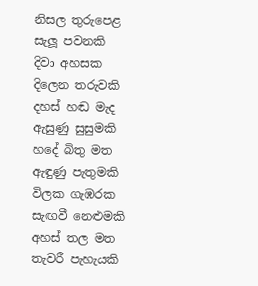නිසල තුරුපෙළ සැලූ පවනකි
දිවා අහසක දිලෙන තරුවකි
දහස් හඬ මැද ඇසුණු සුසුමකි
හදේ බිතු මත ඇඳුණු පැතුමකි
විලක ගැඹරක සැඟවී නෙළුමකි
අහස් තල මත තැවරී පැහැයකි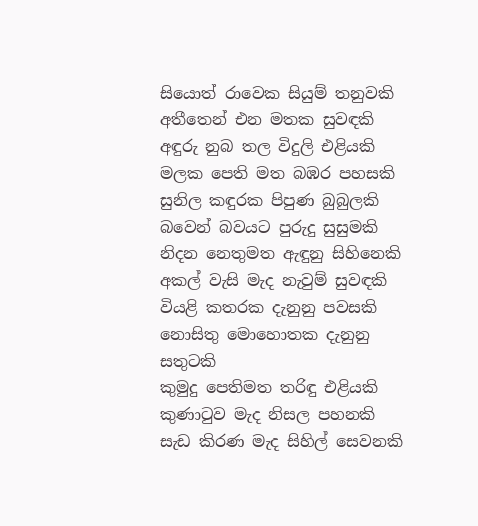සියොත් රාවෙක සියුම් තනුවකි
අතීතෙන් එන මතක සුවඳකි
අඳුරු නුබ තල විදුලි එළියකි
මලක පෙති මත බඹර පහසකි
සුනිල කඳුරක පිපුණ බුබුලකි
බවෙන් බවයට පුරුදු සුසුමකි
නිදන නෙතුමත ඇඳුනු සිහිනෙකි
අකල් වැසි මැද නැවුම් සුවඳකි
වියළි කතරක දැනුනු පවසකි
නොසිතු මොහොතක දැනුනු සතුටකි
කුමුදු පෙතිමත තරිඳු එළියකි
කුණාටුව මැද නිසල පහනකි
සැඩ කිරණ මැද සිහිල් සෙවනකි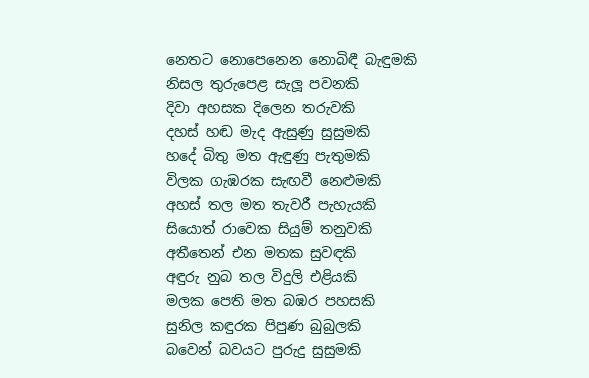නෙතට නොපෙනෙන නොබිඳී බැඳුමකි
නිසල තුරුපෙළ සැලූ පවනකි
දිවා අහසක දිලෙන තරුවකි
දහස් හඬ මැද ඇසුණු සුසුමකි
හදේ බිතු මත ඇඳුණු පැතුමකි
විලක ගැඹරක සැඟවී නෙළුමකි
අහස් තල මත තැවරී පැහැයකි
සියොත් රාවෙක සියුම් තනුවකි
අතීතෙන් එන මතක සුවඳකි
අඳුරු නුබ තල විදුලි එළියකි
මලක පෙති මත බඹර පහසකි
සුනිල කඳුරක පිපුණ බුබුලකි
බවෙන් බවයට පුරුදු සුසුමකි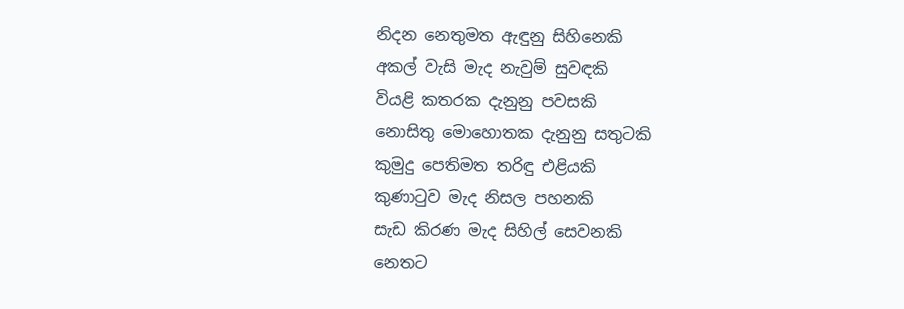නිදන නෙතුමත ඇඳුනු සිහිනෙකි
අකල් වැසි මැද නැවුම් සුවඳකි
වියළි කතරක දැනුනු පවසකි
නොසිතු මොහොතක දැනුනු සතුටකි
කුමුදු පෙතිමත තරිඳු එළියකි
කුණාටුව මැද නිසල පහනකි
සැඩ කිරණ මැද සිහිල් සෙවනකි
නෙතට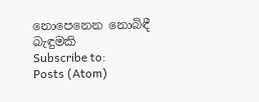නොපෙනෙන නොබිඳී බැඳුමකි
Subscribe to:
Posts (Atom)